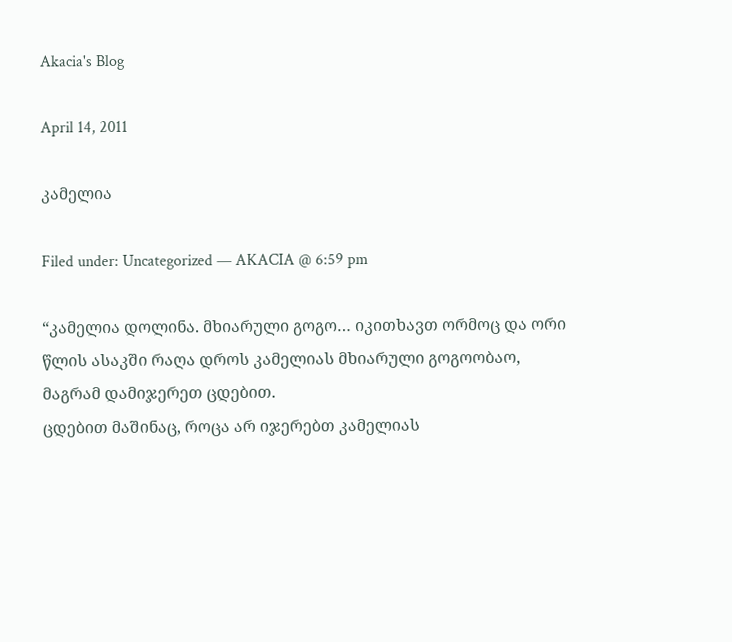Akacia's Blog

April 14, 2011

კამელია

Filed under: Uncategorized — AKACIA @ 6:59 pm

“კამელია დოლინა. მხიარული გოგო… იკითხავთ ორმოც და ორი წლის ასაკში რაღა დროს კამელიას მხიარული გოგოობაო, მაგრამ დამიჯერეთ ცდებით.
ცდებით მაშინაც, როცა არ იჯერებთ კამელიას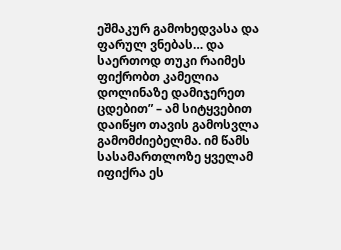ეშმაკურ გამოხედვასა და ფარულ ვნებას… და საერთოდ თუკი რაიმეს ფიქრობთ კამელია დოლინაზე დამიჯერეთ ცდებით” – ამ სიტყვებით დაიწყო თავის გამოსვლა გამომძიებელმა. იმ წამს სასამართლოზე ყველამ იფიქრა ეს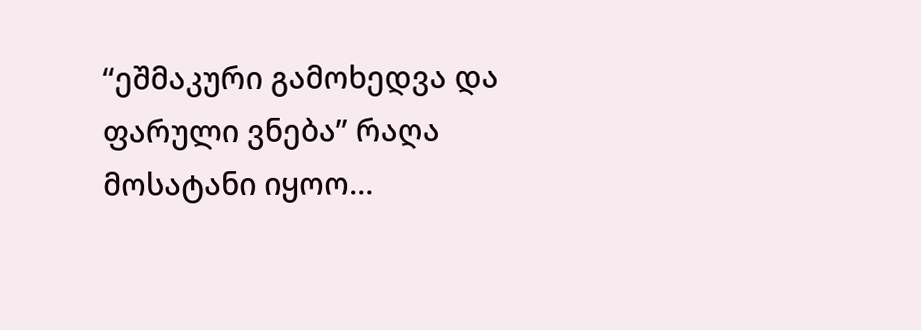“ეშმაკური გამოხედვა და ფარული ვნება” რაღა მოსატანი იყოო…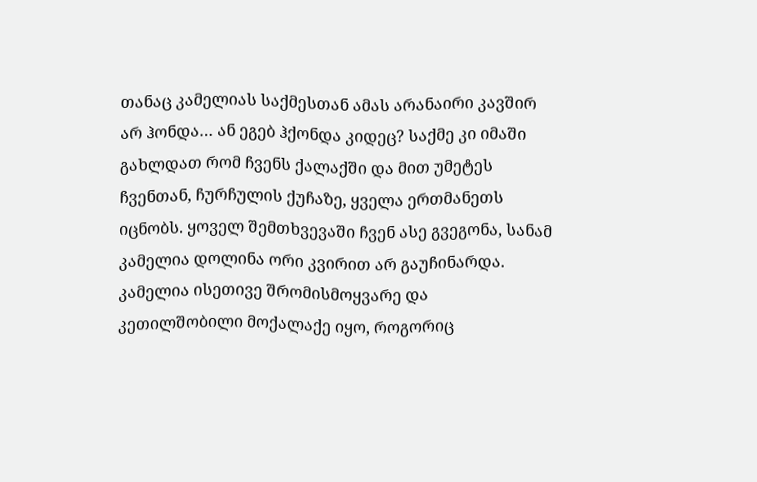თანაც კამელიას საქმესთან ამას არანაირი კავშირ არ ჰონდა… ან ეგებ ჰქონდა კიდეც? საქმე კი იმაში გახლდათ რომ ჩვენს ქალაქში და მით უმეტეს ჩვენთან, ჩურჩულის ქუჩაზე, ყველა ერთმანეთს იცნობს. ყოველ შემთხვევაში ჩვენ ასე გვეგონა, სანამ კამელია დოლინა ორი კვირით არ გაუჩინარდა.
კამელია ისეთივე შრომისმოყვარე და კეთილშობილი მოქალაქე იყო, როგორიც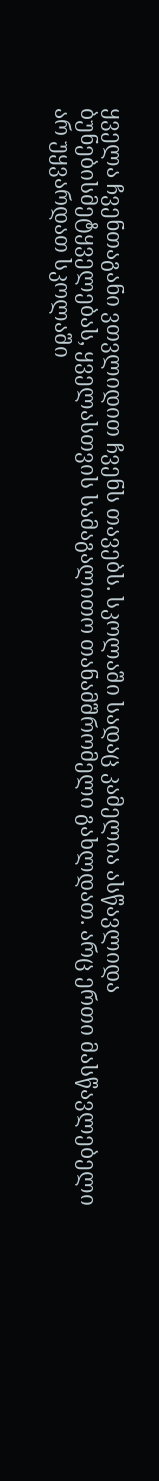ყველა ჩვენთაგანი ვთვლიდით ჩვენს თავებს. სკოლაში სადაც კამელია ასწავლიდა ბუნებისმეტყველებას, ყველასთვის სამაგალითო თანამშრომელი გახლდათ. არც ერთი მასწავლებელი არ უყვარდათ სკოლაში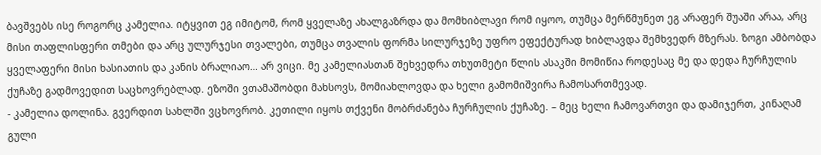ბავშვებს ისე როგორც კამელია. იტყვით ეგ იმიტომ, რომ ყველაზე ახალგაზრდა და მომხიბლავი რომ იყოო, თუმცა მერწმუნეთ ეგ არაფერ შუაში არაა, არც მისი თაფლისფერი თმები და არც ულურჯესი თვალები, თუმცა თვალის ფორმა სილურჯეზე უფრო ეფექტურად ხიბლავდა შემხვედრ მზერას. ზოგი ამბობდა ყველაფერი მისი ხასიათის და კანის ბრალიაო… არ ვიცი. მე კამელიასთან შეხვედრა თხუთმეტი წლის ასაკში მომიწია როდესაც მე და დედა ჩურჩულის ქუჩაზე გადმოვედით საცხოვრებლად. ეზოში ვთამაშობდი მახსოვს, მომიახლოვდა და ხელი გამომიშვირა ჩამოსართმევად.
- კამელია დოლინა. გვერდით სახლში ვცხოვრობ. კეთილი იყოს თქვენი მობრძანება ჩურჩულის ქუჩაზე. – მეც ხელი ჩამოვართვი და დამიჯერთ, კინაღამ გული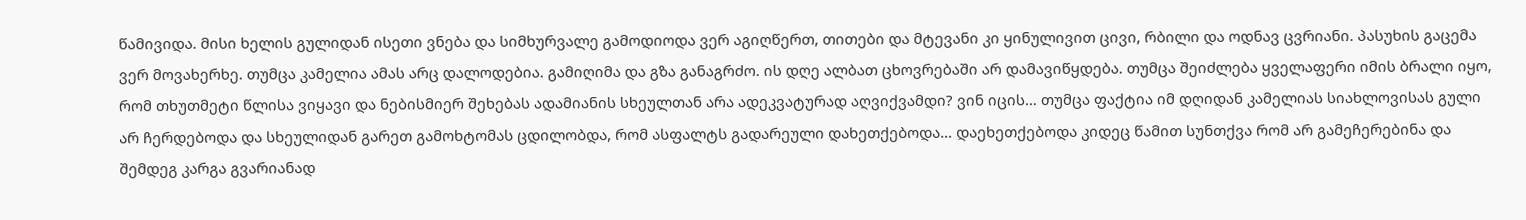წამივიდა. მისი ხელის გულიდან ისეთი ვნება და სიმხურვალე გამოდიოდა ვერ აგიღწერთ, თითები და მტევანი კი ყინულივით ცივი, რბილი და ოდნავ ცვრიანი. პასუხის გაცემა ვერ მოვახერხე. თუმცა კამელია ამას არც დალოდებია. გამიღიმა და გზა განაგრძო. ის დღე ალბათ ცხოვრებაში არ დამავიწყდება. თუმცა შეიძლება ყველაფერი იმის ბრალი იყო, რომ თხუთმეტი წლისა ვიყავი და ნებისმიერ შეხებას ადამიანის სხეულთან არა ადეკვატურად აღვიქვამდი? ვინ იცის… თუმცა ფაქტია იმ დღიდან კამელიას სიახლოვისას გული არ ჩერდებოდა და სხეულიდან გარეთ გამოხტომას ცდილობდა, რომ ასფალტს გადარეული დახეთქებოდა… დაეხეთქებოდა კიდეც წამით სუნთქვა რომ არ გამეჩერებინა და შემდეგ კარგა გვარიანად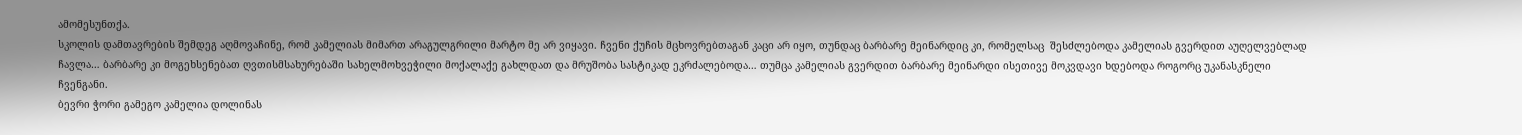ამომესუნთქა.
სკოლის დამთავრების შემდეგ აღმოვაჩინე, რომ კამელიას მიმართ არაგულგრილი მარტო მე არ ვიყავი. ჩვენი ქუჩის მცხოვრებთაგან კაცი არ იყო, თუნდაც ბარბარე მეინარდიც კი, რომელსაც  შესძლებოდა კამელიას გვერდით აუღელვებლად ჩავლა… ბარბარე კი მოგეხსენებათ ღვთისმსახურებაში სახელმოხვეჭილი მოქალაქე გახლდათ და მრუშობა სასტიკად ეკრძალებოდა… თუმცა კამელიას გვერდით ბარბარე მეინარდი ისეთივე მოკვდავი ხდებოდა როგორც უკანასკნელი ჩვენგანი.
ბევრი ჭორი გამეგო კამელია დოლინას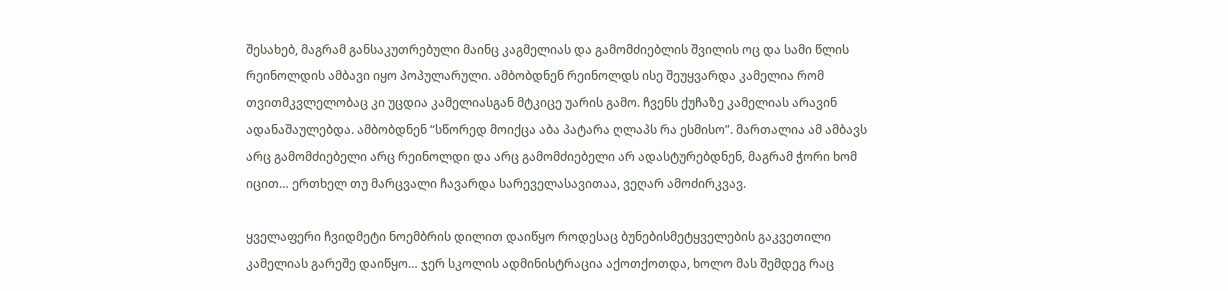შესახებ, მაგრამ განსაკუთრებული მაინც კაგმელიას და გამომძიებლის შვილის ოც და სამი წლის რეინოლდის ამბავი იყო პოპულარული. ამბობდნენ რეინოლდს ისე შეუყვარდა კამელია რომ თვითმკვლელობაც კი უცდია კამელიასგან მტკიცე უარის გამო. ჩვენს ქუჩაზე კამელიას არავინ ადანაშაულებდა. ამბობდნენ “სწორედ მოიქცა აბა პატარა ღლაპს რა ესმისო”. მართალია ამ ამბავს არც გამომძიებელი არც რეინოლდი და არც გამომძიებელი არ ადასტურებდნენ, მაგრამ ჭორი ხომ იცით… ერთხელ თუ მარცვალი ჩავარდა სარეველასავითაა, ვეღარ ამოძირკვავ.

ყველაფერი ჩვიდმეტი ნოემბრის დილით დაიწყო როდესაც ბუნებისმეტყველების გაკვეთილი კამელიას გარეშე დაიწყო… ჯერ სკოლის ადმინისტრაცია აქოთქოთდა, ხოლო მას შემდეგ რაც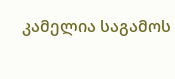კამელია საგამოს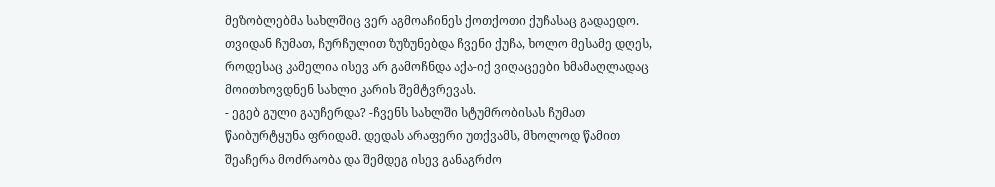მეზობლებმა სახლშიც ვერ აგმოაჩინეს ქოთქოთი ქუჩასაც გადაედო. თვიდან ჩუმათ, ჩურჩულით ზუზუნებდა ჩვენი ქუჩა, ხოლო მესამე დღეს, როდესაც კამელია ისევ არ გამოჩნდა აქა-იქ ვიღაცეები ხმამაღლადაც მოითხოვდნენ სახლი კარის შემტვრევას.
- ეგებ გული გაუჩერდა? -ჩვენს სახლში სტუმრობისას ჩუმათ წაიბურტყუნა ფრიდამ. დედას არაფერი უთქვამს, მხოლოდ წამით შეაჩერა მოძრაობა და შემდეგ ისევ განაგრძო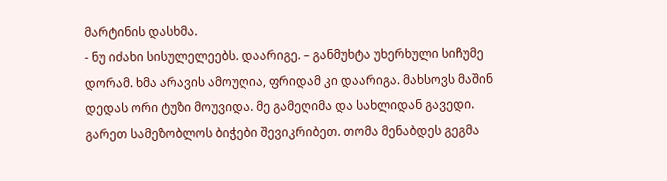მარტინის დასხმა.
- ნუ იძახი სისულელეებს. დაარიგე. – განმუხტა უხერხული სიჩუმე დორამ. ხმა არავის ამოუღია, ფრიდამ კი დაარიგა. მახსოვს მაშინ დედას ორი ტუზი მოუვიდა. მე გამეღიმა და სახლიდან გავედი.
გარეთ სამეზობლოს ბიჭები შევიკრიბეთ. თომა მენაბდეს გეგმა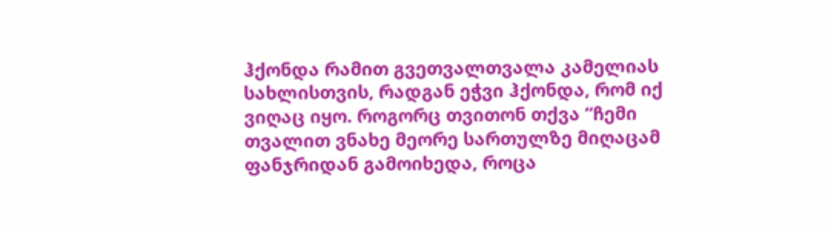ჰქონდა რამით გვეთვალთვალა კამელიას სახლისთვის, რადგან ეჭვი ჰქონდა, რომ იქ ვიღაც იყო. როგორც თვითონ თქვა “ჩემი თვალით ვნახე მეორე სართულზე მიღაცამ ფანჯრიდან გამოიხედა, როცა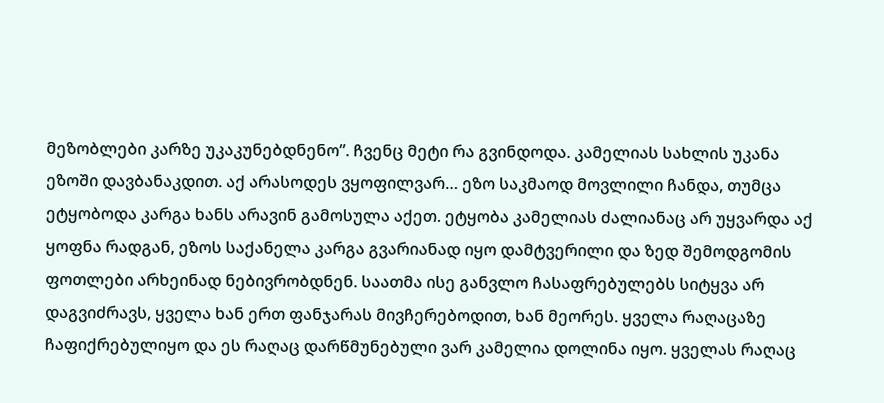მეზობლები კარზე უკაკუნებდნენო”. ჩვენც მეტი რა გვინდოდა. კამელიას სახლის უკანა ეზოში დავბანაკდით. აქ არასოდეს ვყოფილვარ… ეზო საკმაოდ მოვლილი ჩანდა, თუმცა ეტყობოდა კარგა ხანს არავინ გამოსულა აქეთ. ეტყობა კამელიას ძალიანაც არ უყვარდა აქ ყოფნა რადგან, ეზოს საქანელა კარგა გვარიანად იყო დამტვერილი და ზედ შემოდგომის ფოთლები არხეინად ნებივრობდნენ. საათმა ისე განვლო ჩასაფრებულებს სიტყვა არ დაგვიძრავს, ყველა ხან ერთ ფანჯარას მივჩერებოდით, ხან მეორეს. ყველა რაღაცაზე ჩაფიქრებულიყო და ეს რაღაც დარწმუნებული ვარ კამელია დოლინა იყო. ყველას რაღაც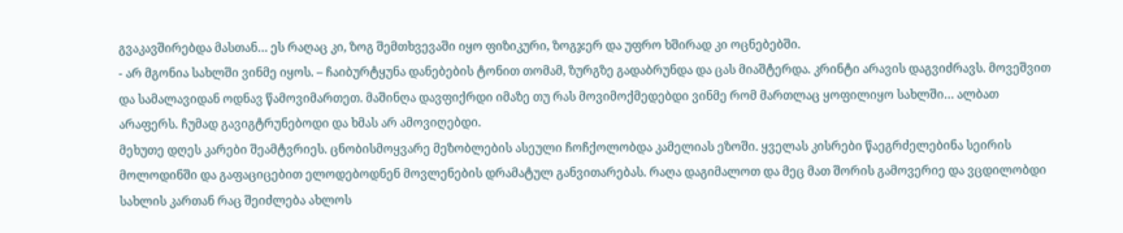გვაკავშირებდა მასთან… ეს რაღაც კი, ზოგ შემთხვევაში იყო ფიზიკური, ზოგჯერ და უფრო ხშირად კი ოცნებებში.
- არ მგონია სახლში ვინმე იყოს. – ჩაიბურტყუნა დანებების ტონით თომამ, ზურგზე გადაბრუნდა და ცას მიაშტერდა. კრინტი არავის დაგვიძრავს. მოვეშვით და სამალავიდან ოდნავ წამოვიმართეთ. მაშინღა დავფიქრდი იმაზე თუ რას მოვიმოქმედებდი ვინმე რომ მართლაც ყოფილიყო სახლში… ალბათ არაფერს. ჩუმად გავიგტრუნებოდი და ხმას არ ამოვიღებდი.
მეხუთე დღეს კარები შეამტვრიეს. ცნობისმოყვარე მეზობლების ასეული ჩოჩქოლობდა კამელიას ეზოში. ყველას კისრები წაეგრძელებინა სეირის მოლოდინში და გაფაციცებით ელოდებოდნენ მოვლენების დრამატულ განვითარებას. რაღა დაგიმალოთ და მეც მათ შორის გამოვერიე და ვცდილობდი სახლის კართან რაც შეიძლება ახლოს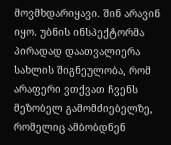მოვმხდარიყავი. შინ არავინ იყო. უბნის ინსპექტორმა პირადად დაათვალიერა სახლის შიგნეულობა, რომ არაფერი ვთქვათ ჩვენს მეზობელ გამომძიებელზე, რომელიც ამბობდნენ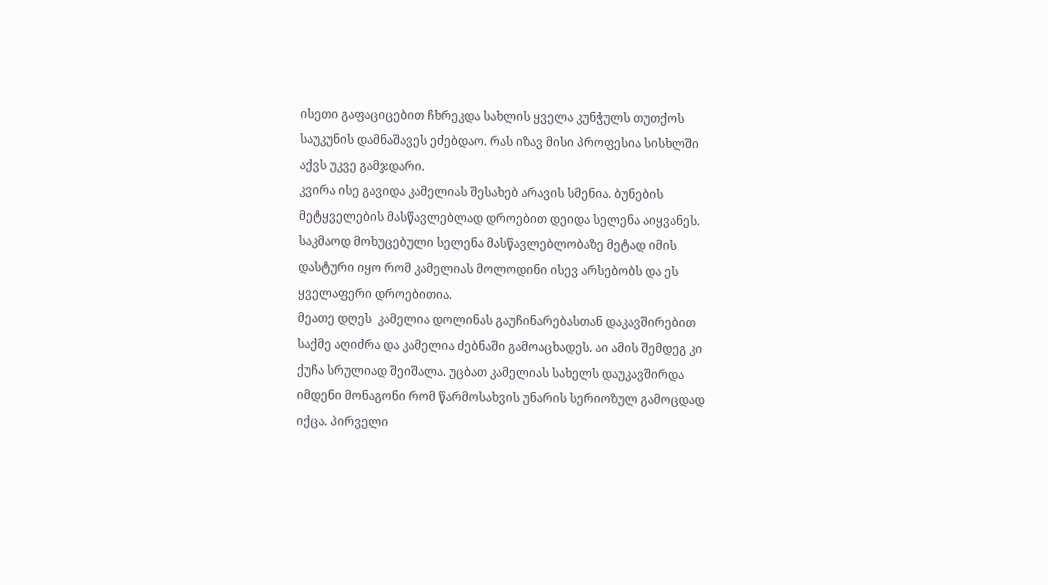ისეთი გაფაციცებით ჩხრეკდა სახლის ყველა კუნჭულს თუთქოს საუკუნის დამნაშავეს ეძებდაო. რას იზავ მისი პროფესია სისხლში აქვს უკვე გამჯდარი.
კვირა ისე გავიდა კამელიას შესახებ არავის სმენია. ბუნების მეტყველების მასწავლებლად დროებით დეიდა სელენა აიყვანეს. საკმაოდ მოხუცებული სელენა მასწავლებლობაზე მეტად იმის დასტური იყო რომ კამელიას მოლოდინი ისევ არსებობს და ეს ყველაფერი დროებითია.
მეათე დღეს  კამელია დოლინას გაუჩინარებასთან დაკავშირებით საქმე აღიძრა და კამელია ძებნაში გამოაცხადეს. აი ამის შემდეგ კი ქუჩა სრულიად შეიშალა. უცბათ კამელიას სახელს დაუკავშირდა იმდენი მონაგონი რომ წარმოსახვის უნარის სერიოზულ გამოცდად იქცა. პირველი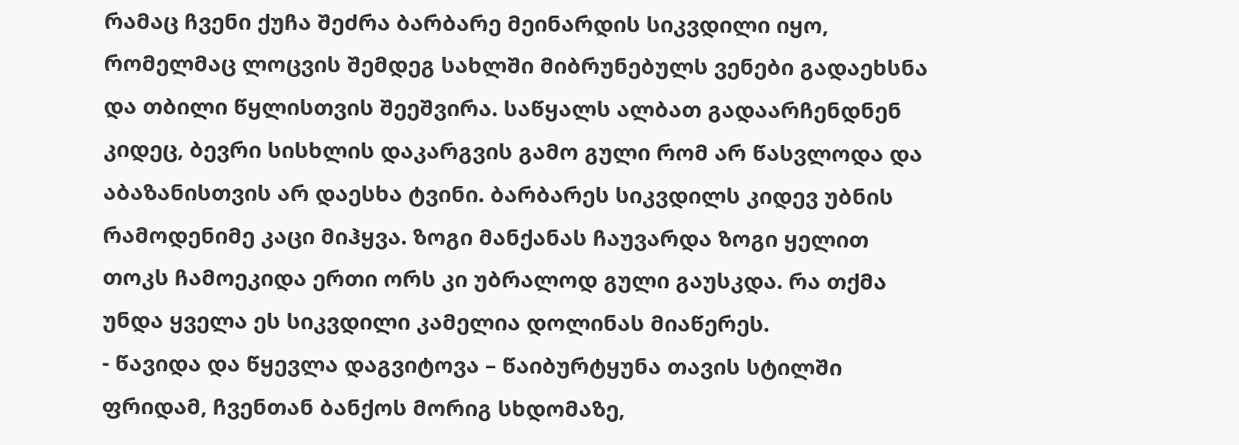რამაც ჩვენი ქუჩა შეძრა ბარბარე მეინარდის სიკვდილი იყო, რომელმაც ლოცვის შემდეგ სახლში მიბრუნებულს ვენები გადაეხსნა და თბილი წყლისთვის შეეშვირა. საწყალს ალბათ გადაარჩენდნენ კიდეც, ბევრი სისხლის დაკარგვის გამო გული რომ არ წასვლოდა და აბაზანისთვის არ დაესხა ტვინი. ბარბარეს სიკვდილს კიდევ უბნის რამოდენიმე კაცი მიჰყვა. ზოგი მანქანას ჩაუვარდა ზოგი ყელით თოკს ჩამოეკიდა ერთი ორს კი უბრალოდ გული გაუსკდა. რა თქმა უნდა ყველა ეს სიკვდილი კამელია დოლინას მიაწერეს.
- წავიდა და წყევლა დაგვიტოვა – წაიბურტყუნა თავის სტილში ფრიდამ, ჩვენთან ბანქოს მორიგ სხდომაზე,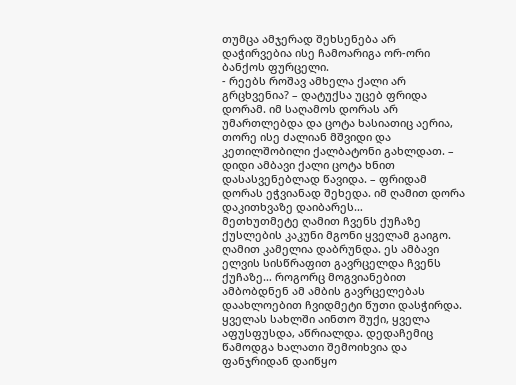თუმცა ამჯერად შეხსენება არ დაჭირვებია ისე ჩამოარიგა ორ-ორი ბანქოს ფურცელი.
- რეებს როშავ ამხელა ქალი არ გრცხვენია? – დატუქსა უცებ ფრიდა დორამ. იმ საღამოს დორას არ უმართლებდა და ცოტა ხასიათიც აერია, თორე ისე ძალიან მშვიდი და კეთილშობილი ქალბატონი გახლდათ. – დიდი ამბავი ქალი ცოტა ხნით დასასვენებლად წავიდა. – ფრიდამ დორას ეჭვიანად შეხედა. იმ ღამით დორა დაკითხვაზე დაიბარეს…
მეთხუთმეტე ღამით ჩვენს ქუჩაზე ქუსლების კაკუნი მგონი ყველამ გაიგო. ღამით კამელია დაბრუნდა. ეს ამბავი ელვის სისწრაფით გავრცელდა ჩვენს ქუჩაზე… როგორც მოგვიანებით ამბობდნენ ამ ამბის გავრცელებას დაახლოებით ჩვიდმეტი წუთი დასჭირდა. ყველას სახლში აინთო შუქი, ყველა აფუსფუსდა, აწრიალდა. დედაჩემიც წამოდგა ხალათი შემოიხვია და ფანჯრიდან დაიწყო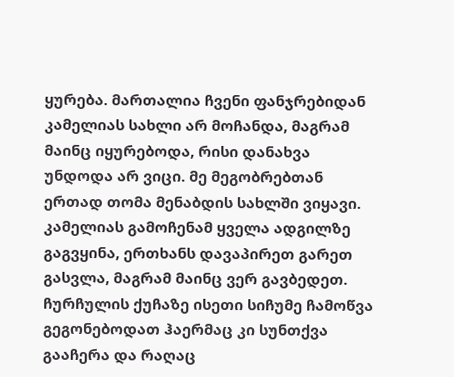ყურება. მართალია ჩვენი ფანჯრებიდან კამელიას სახლი არ მოჩანდა, მაგრამ მაინც იყურებოდა, რისი დანახვა უნდოდა არ ვიცი. მე მეგობრებთან ერთად თომა მენაბდის სახლში ვიყავი. კამელიას გამოჩენამ ყველა ადგილზე გაგვყინა, ერთხანს დავაპირეთ გარეთ გასვლა, მაგრამ მაინც ვერ გავბედეთ. ჩურჩულის ქუჩაზე ისეთი სიჩუმე ჩამოწვა გეგონებოდათ ჰაერმაც კი სუნთქვა გააჩერა და რაღაც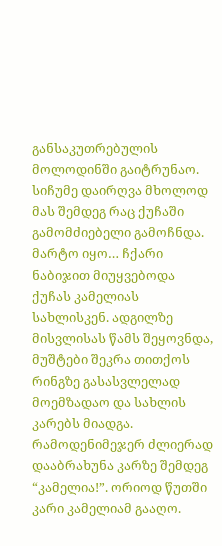განსაკუთრებულის მოლოდინში გაიტრუნაო.
სიჩუმე დაირღვა მხოლოდ მას შემდეგ რაც ქუჩაში გამომძიებელი გამოჩნდა. მარტო იყო… ჩქარი ნაბიჯით მიუყვებოდა ქუჩას კამელიას სახლისკენ. ადგილზე მისვლისას წამს შეყოვნდა, მუშტები შეკრა თითქოს რინგზე გასასვლელად მოემზადაო და სახლის კარებს მიადგა. რამოდენიმეჯერ ძლიერად დააბრახუნა კარზე შემდეგ “კამელია!”. ორიოდ წუთში კარი კამელიამ გააღო.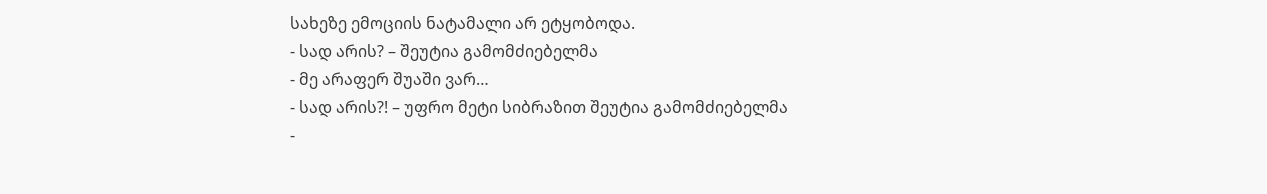სახეზე ემოციის ნატამალი არ ეტყობოდა.
- სად არის? – შეუტია გამომძიებელმა
- მე არაფერ შუაში ვარ…
- სად არის?! – უფრო მეტი სიბრაზით შეუტია გამომძიებელმა
-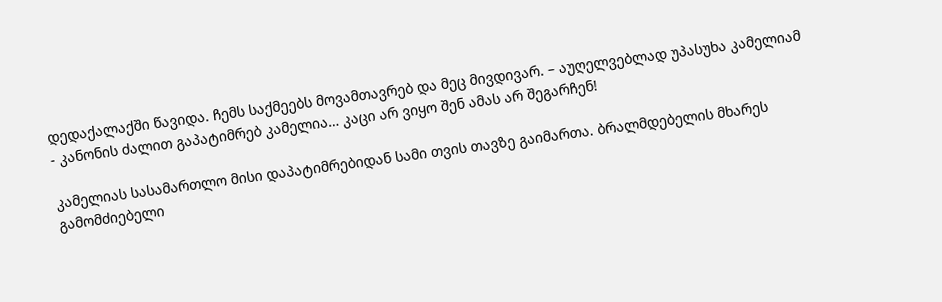დედაქალაქში წავიდა. ჩემს საქმეებს მოვამთავრებ და მეც მივდივარ. – აუღელვებლად უპასუხა კამელიამ
- კანონის ძალით გაპატიმრებ კამელია… კაცი არ ვიყო შენ ამას არ შეგარჩენ!

კამელიას სასამართლო მისი დაპატიმრებიდან სამი თვის თავზე გაიმართა. ბრალმდებელის მხარეს გამომძიებელი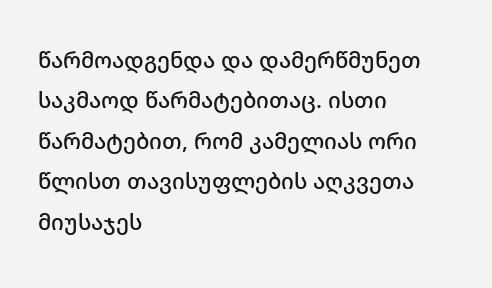წარმოადგენდა და დამერწმუნეთ საკმაოდ წარმატებითაც. ისთი წარმატებით, რომ კამელიას ორი წლისთ თავისუფლების აღკვეთა მიუსაჯეს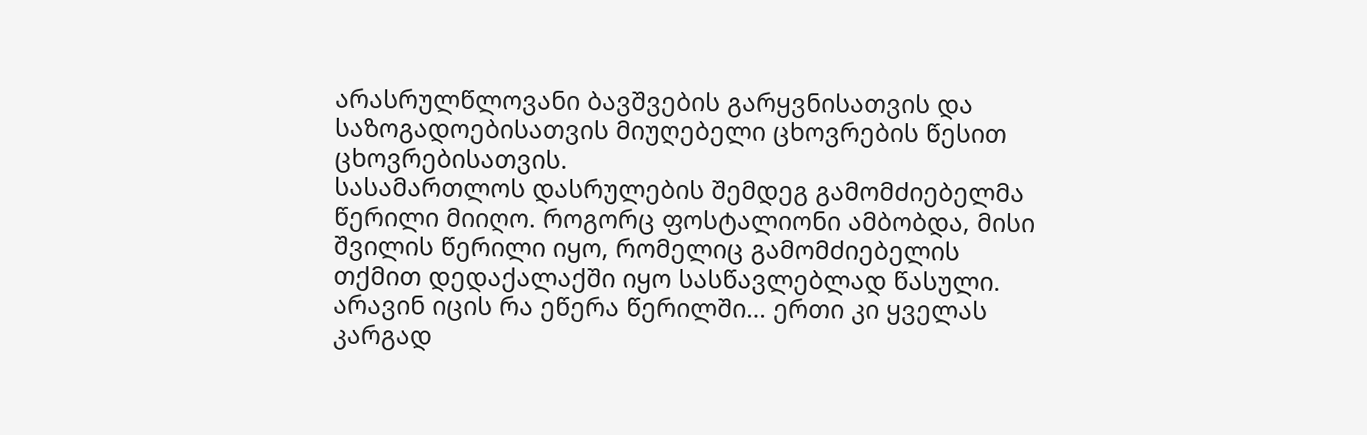არასრულწლოვანი ბავშვების გარყვნისათვის და საზოგადოებისათვის მიუღებელი ცხოვრების წესით ცხოვრებისათვის.
სასამართლოს დასრულების შემდეგ გამომძიებელმა წერილი მიიღო. როგორც ფოსტალიონი ამბობდა, მისი შვილის წერილი იყო, რომელიც გამომძიებელის თქმით დედაქალაქში იყო სასწავლებლად წასული. არავინ იცის რა ეწერა წერილში… ერთი კი ყველას კარგად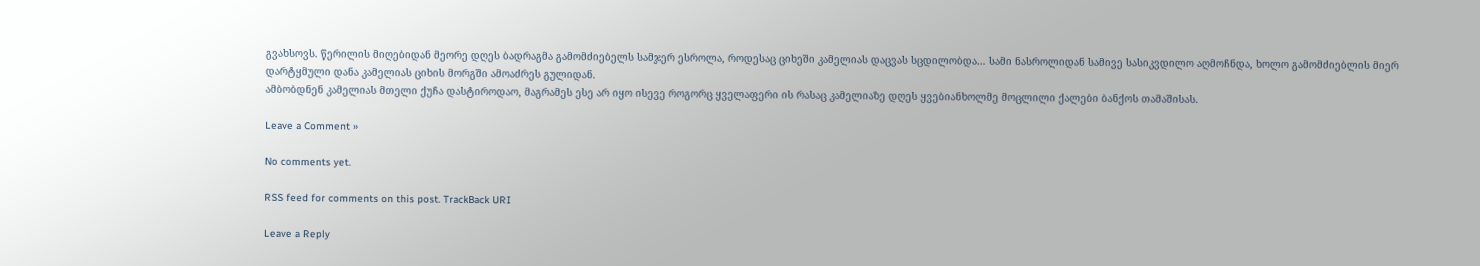გვახსოვს. წერილის მიღებიდან მეორე დღეს ბადრაგმა გამომძიებელს სამჯერ ესროლა, როდესაც ციხეში კამელიას დაცვას სცდილობდა… სამი ნასროლიდან სამივე სასიკვდილო აღმოჩნდა, ხოლო გამომძიებლის მიერ დარტყმული დანა კამელიას ციხის მორგში ამოაძრეს გულიდან.
ამბობდნენ კამელიას მთელი ქუჩა დასტიროდაო, მაგრამეს ესე არ იყო ისევე როგორც ყველაფერი ის რასაც კამელიაზე დღეს ყვებიანხოლმე მოცლილი ქალები ბანქოს თამაშისას.

Leave a Comment »

No comments yet.

RSS feed for comments on this post. TrackBack URI

Leave a Reply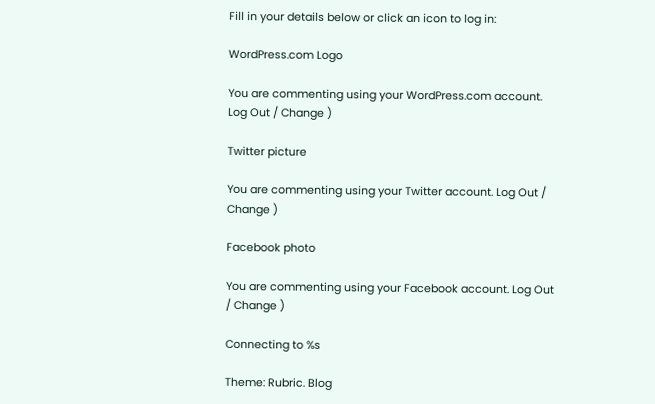Fill in your details below or click an icon to log in:

WordPress.com Logo

You are commenting using your WordPress.com account. Log Out / Change )

Twitter picture

You are commenting using your Twitter account. Log Out / Change )

Facebook photo

You are commenting using your Facebook account. Log Out / Change )

Connecting to %s

Theme: Rubric. Blog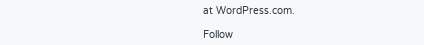at WordPress.com.

Follow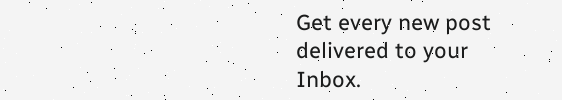Get every new post delivered to your Inbox.